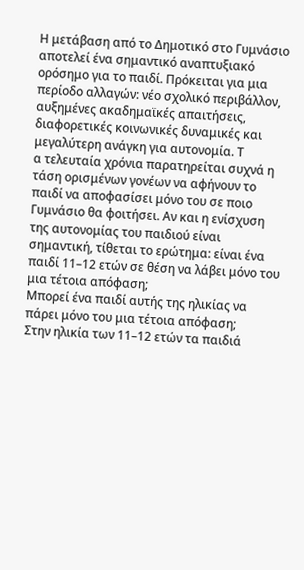Η μετάβαση από το Δημοτικό στο Γυμνάσιο αποτελεί ένα σημαντικό αναπτυξιακό ορόσημο για το παιδί. Πρόκειται για μια περίοδο αλλαγών: νέο σχολικό περιβάλλον, αυξημένες ακαδημαϊκές απαιτήσεις, διαφορετικές κοινωνικές δυναμικές και μεγαλύτερη ανάγκη για αυτονομία. Τ
α τελευταία χρόνια παρατηρείται συχνά η τάση ορισμένων γονέων να αφήνουν το παιδί να αποφασίσει μόνο του σε ποιο Γυμνάσιο θα φοιτήσει. Αν και η ενίσχυση της αυτονομίας του παιδιού είναι σημαντική, τίθεται το ερώτημα: είναι ένα παιδί 11–12 ετών σε θέση να λάβει μόνο του μια τέτοια απόφαση;
Μπορεί ένα παιδί αυτής της ηλικίας να πάρει μόνο του μια τέτοια απόφαση;
Στην ηλικία των 11–12 ετών τα παιδιά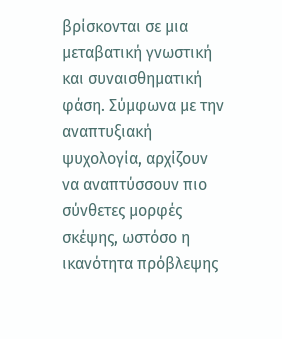βρίσκονται σε μια μεταβατική γνωστική και συναισθηματική φάση. Σύμφωνα με την αναπτυξιακή ψυχολογία, αρχίζουν να αναπτύσσουν πιο σύνθετες μορφές σκέψης, ωστόσο η ικανότητα πρόβλεψης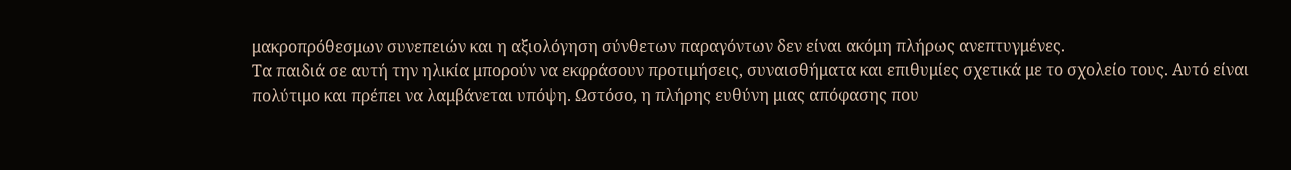μακροπρόθεσμων συνεπειών και η αξιολόγηση σύνθετων παραγόντων δεν είναι ακόμη πλήρως ανεπτυγμένες.
Τα παιδιά σε αυτή την ηλικία μπορούν να εκφράσουν προτιμήσεις, συναισθήματα και επιθυμίες σχετικά με το σχολείο τους. Αυτό είναι πολύτιμο και πρέπει να λαμβάνεται υπόψη. Ωστόσο, η πλήρης ευθύνη μιας απόφασης που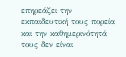επηρεάζει την εκπαιδευτική τους πορεία και την καθημερινότητά τους δεν είναι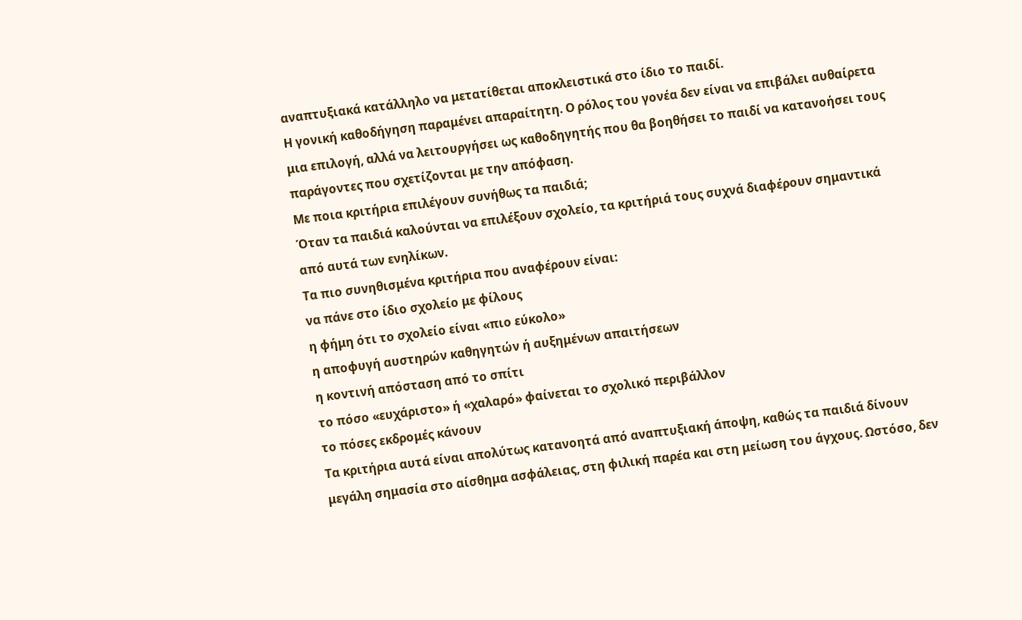αναπτυξιακά κατάλληλο να μετατίθεται αποκλειστικά στο ίδιο το παιδί.
Η γονική καθοδήγηση παραμένει απαραίτητη. Ο ρόλος του γονέα δεν είναι να επιβάλει αυθαίρετα μια επιλογή, αλλά να λειτουργήσει ως καθοδηγητής που θα βοηθήσει το παιδί να κατανοήσει τους παράγοντες που σχετίζονται με την απόφαση.
Με ποια κριτήρια επιλέγουν συνήθως τα παιδιά;
Όταν τα παιδιά καλούνται να επιλέξουν σχολείο, τα κριτήριά τους συχνά διαφέρουν σημαντικά από αυτά των ενηλίκων.
Τα πιο συνηθισμένα κριτήρια που αναφέρουν είναι:
να πάνε στο ίδιο σχολείο με φίλους
η φήμη ότι το σχολείο είναι «πιο εύκολο»
η αποφυγή αυστηρών καθηγητών ή αυξημένων απαιτήσεων
η κοντινή απόσταση από το σπίτι
το πόσο «ευχάριστο» ή «χαλαρό» φαίνεται το σχολικό περιβάλλον
το πόσες εκδρομές κάνουν
Τα κριτήρια αυτά είναι απολύτως κατανοητά από αναπτυξιακή άποψη, καθώς τα παιδιά δίνουν μεγάλη σημασία στο αίσθημα ασφάλειας, στη φιλική παρέα και στη μείωση του άγχους. Ωστόσο, δεν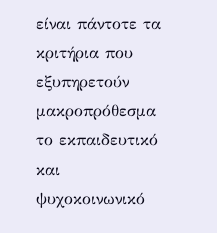είναι πάντοτε τα κριτήρια που εξυπηρετούν μακροπρόθεσμα το εκπαιδευτικό και ψυχοκοινωνικό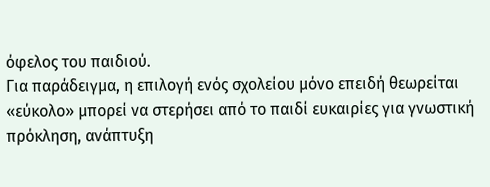όφελος του παιδιού.
Για παράδειγμα, η επιλογή ενός σχολείου μόνο επειδή θεωρείται «εύκολο» μπορεί να στερήσει από το παιδί ευκαιρίες για γνωστική πρόκληση, ανάπτυξη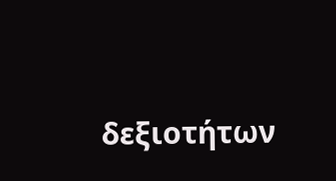δεξιοτήτων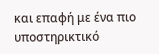και επαφή με ένα πιο υποστηρικτικό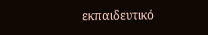εκπαιδευτικό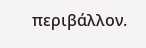περιβάλλον.